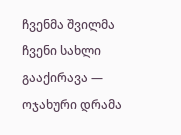ჩვენმა შვილმა ჩვენი სახლი გააქირავა — ოჯახური დრამა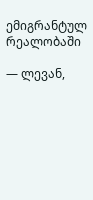ემიგრანტულ რეალობაში

— ლევან,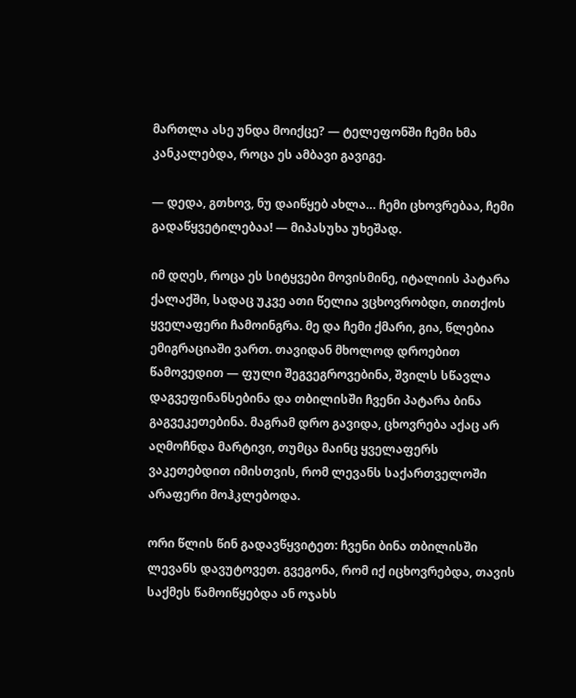მართლა ასე უნდა მოიქცე? — ტელეფონში ჩემი ხმა კანკალებდა, როცა ეს ამბავი გავიგე.

— დედა, გთხოვ, ნუ დაიწყებ ახლა… ჩემი ცხოვრებაა, ჩემი გადაწყვეტილებაა! — მიპასუხა უხეშად.

იმ დღეს, როცა ეს სიტყვები მოვისმინე, იტალიის პატარა ქალაქში, სადაც უკვე ათი წელია ვცხოვრობდი, თითქოს ყველაფერი ჩამოინგრა. მე და ჩემი ქმარი, გია, წლებია ემიგრაციაში ვართ. თავიდან მხოლოდ დროებით წამოვედით — ფული შეგვეგროვებინა, შვილს სწავლა დაგვეფინანსებინა და თბილისში ჩვენი პატარა ბინა გაგვეკეთებინა. მაგრამ დრო გავიდა, ცხოვრება აქაც არ აღმოჩნდა მარტივი, თუმცა მაინც ყველაფერს ვაკეთებდით იმისთვის, რომ ლევანს საქართველოში არაფერი მოჰკლებოდა.

ორი წლის წინ გადავწყვიტეთ: ჩვენი ბინა თბილისში ლევანს დავუტოვეთ. გვეგონა, რომ იქ იცხოვრებდა, თავის საქმეს წამოიწყებდა ან ოჯახს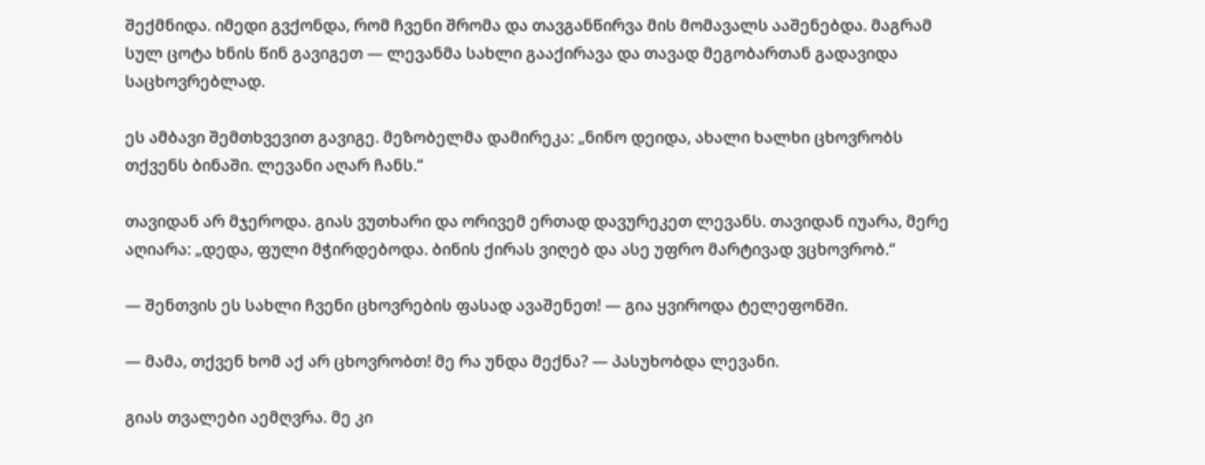შექმნიდა. იმედი გვქონდა, რომ ჩვენი შრომა და თავგანწირვა მის მომავალს ააშენებდა. მაგრამ სულ ცოტა ხნის წინ გავიგეთ — ლევანმა სახლი გააქირავა და თავად მეგობართან გადავიდა საცხოვრებლად.

ეს ამბავი შემთხვევით გავიგე. მეზობელმა დამირეკა: „ნინო დეიდა, ახალი ხალხი ცხოვრობს თქვენს ბინაში. ლევანი აღარ ჩანს.“

თავიდან არ მჯეროდა. გიას ვუთხარი და ორივემ ერთად დავურეკეთ ლევანს. თავიდან იუარა, მერე აღიარა: „დედა, ფული მჭირდებოდა. ბინის ქირას ვიღებ და ასე უფრო მარტივად ვცხოვრობ.“

— შენთვის ეს სახლი ჩვენი ცხოვრების ფასად ავაშენეთ! — გია ყვიროდა ტელეფონში.

— მამა, თქვენ ხომ აქ არ ცხოვრობთ! მე რა უნდა მექნა? — პასუხობდა ლევანი.

გიას თვალები აემღვრა. მე კი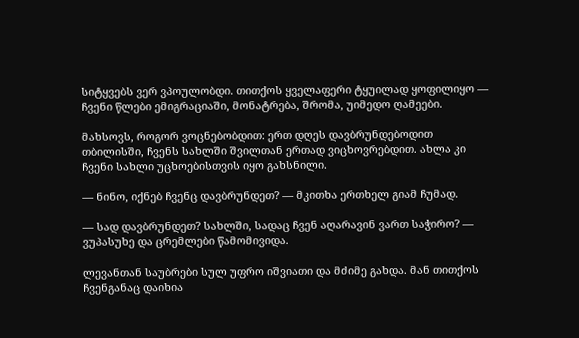სიტყვებს ვერ ვპოულობდი. თითქოს ყველაფერი ტყუილად ყოფილიყო — ჩვენი წლები ემიგრაციაში, მონატრება, შრომა, უიმედო ღამეები.

მახსოვს, როგორ ვოცნებობდით: ერთ დღეს დავბრუნდებოდით თბილისში, ჩვენს სახლში შვილთან ერთად ვიცხოვრებდით. ახლა კი ჩვენი სახლი უცხოებისთვის იყო გახსნილი.

— ნინო, იქნებ ჩვენც დავბრუნდეთ? — მკითხა ერთხელ გიამ ჩუმად.

— სად დავბრუნდეთ? სახლში, სადაც ჩვენ აღარავინ ვართ საჭირო? — ვუპასუხე და ცრემლები წამომივიდა.

ლევანთან საუბრები სულ უფრო იშვიათი და მძიმე გახდა. მან თითქოს ჩვენგანაც დაიხია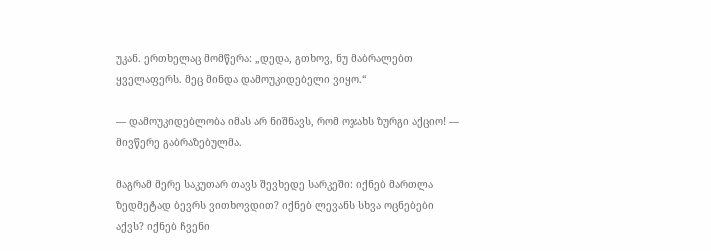უკან. ერთხელაც მომწერა: „დედა, გთხოვ, ნუ მაბრალებთ ყველაფერს. მეც მინდა დამოუკიდებელი ვიყო.“

— დამოუკიდებლობა იმას არ ნიშნავს, რომ ოჯახს ზურგი აქციო! — მივწერე გაბრაზებულმა.

მაგრამ მერე საკუთარ თავს შევხედე სარკეში: იქნებ მართლა ზედმეტად ბევრს ვითხოვდით? იქნებ ლევანს სხვა ოცნებები აქვს? იქნებ ჩვენი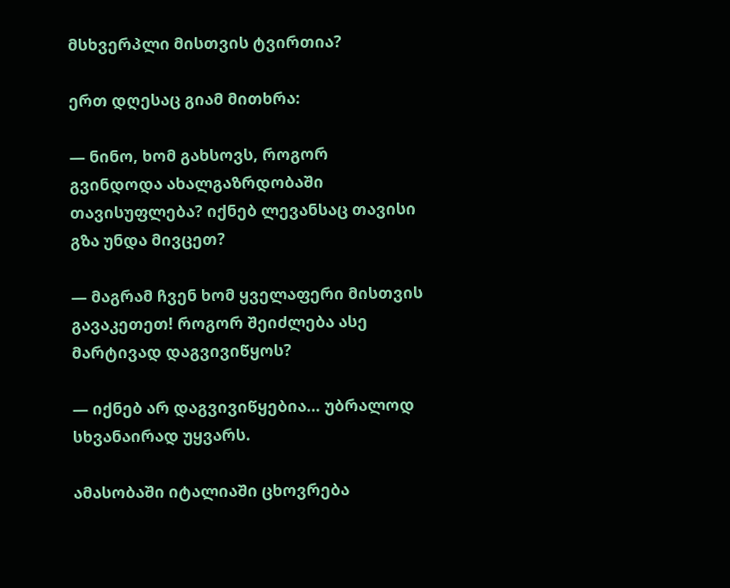მსხვერპლი მისთვის ტვირთია?

ერთ დღესაც გიამ მითხრა:

— ნინო, ხომ გახსოვს, როგორ გვინდოდა ახალგაზრდობაში თავისუფლება? იქნებ ლევანსაც თავისი გზა უნდა მივცეთ?

— მაგრამ ჩვენ ხომ ყველაფერი მისთვის გავაკეთეთ! როგორ შეიძლება ასე მარტივად დაგვივიწყოს?

— იქნებ არ დაგვივიწყებია… უბრალოდ სხვანაირად უყვარს.

ამასობაში იტალიაში ცხოვრება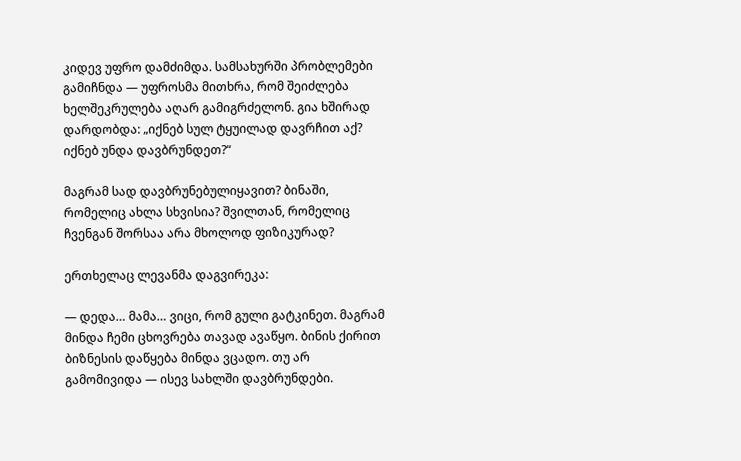კიდევ უფრო დამძიმდა. სამსახურში პრობლემები გამიჩნდა — უფროსმა მითხრა, რომ შეიძლება ხელშეკრულება აღარ გამიგრძელონ. გია ხშირად დარდობდა: „იქნებ სულ ტყუილად დავრჩით აქ? იქნებ უნდა დავბრუნდეთ?“

მაგრამ სად დავბრუნებულიყავით? ბინაში, რომელიც ახლა სხვისია? შვილთან, რომელიც ჩვენგან შორსაა არა მხოლოდ ფიზიკურად?

ერთხელაც ლევანმა დაგვირეკა:

— დედა… მამა… ვიცი, რომ გული გატკინეთ. მაგრამ მინდა ჩემი ცხოვრება თავად ავაწყო. ბინის ქირით ბიზნესის დაწყება მინდა ვცადო. თუ არ გამომივიდა — ისევ სახლში დავბრუნდები.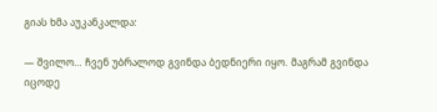გიას ხმა აუკანკალდა:

— შვილო… ჩვენ უბრალოდ გვინდა ბედნიერი იყო. მაგრამ გვინდა იცოდე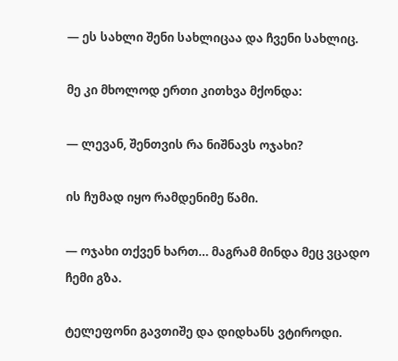— ეს სახლი შენი სახლიცაა და ჩვენი სახლიც.

მე კი მხოლოდ ერთი კითხვა მქონდა:

— ლევან, შენთვის რა ნიშნავს ოჯახი?

ის ჩუმად იყო რამდენიმე წამი.

— ოჯახი თქვენ ხართ… მაგრამ მინდა მეც ვცადო ჩემი გზა.

ტელეფონი გავთიშე და დიდხანს ვტიროდი.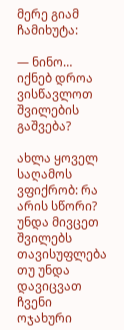მერე გიამ ჩამიხუტა:

— ნინო… იქნებ დროა ვისწავლოთ შვილების გაშვება?

ახლა ყოველ საღამოს ვფიქრობ: რა არის სწორი? უნდა მივცეთ შვილებს თავისუფლება თუ უნდა დავიცვათ ჩვენი ოჯახური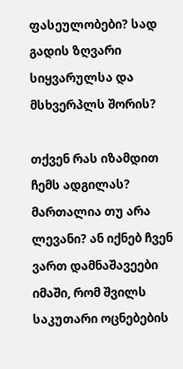ფასეულობები? სად გადის ზღვარი სიყვარულსა და მსხვერპლს შორის?

თქვენ რას იზამდით ჩემს ადგილას? მართალია თუ არა ლევანი? ან იქნებ ჩვენ ვართ დამნაშავეები იმაში, რომ შვილს საკუთარი ოცნებების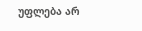უფლება არ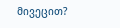მივეცით?